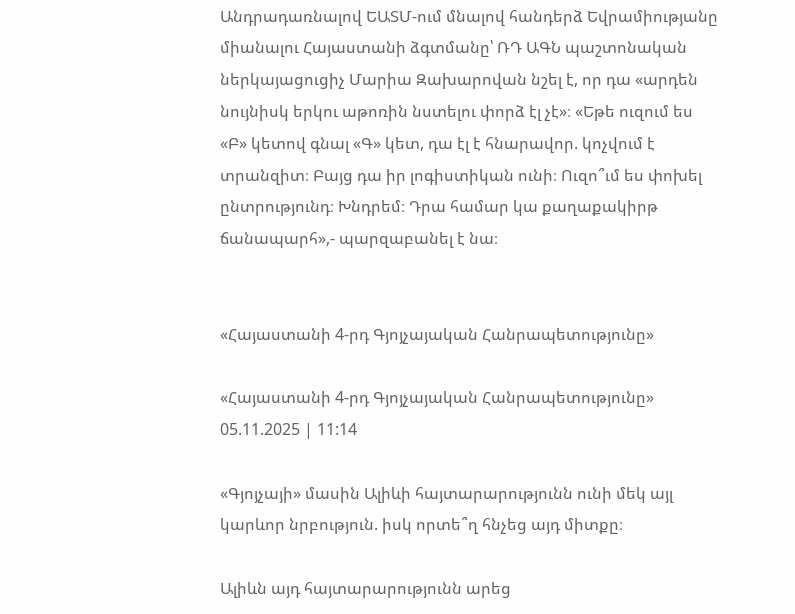Անդրադառնալով ԵԱՏՄ-ում մնալով հանդերձ Եվրամիությանը միանալու Հայաստանի ձգտմանը՝ ՌԴ ԱԳՆ պաշտոնական ներկայացուցիչ Մարիա Զախարովան նշել է, որ դա «արդեն նույնիսկ երկու աթոռին նստելու փորձ էլ չէ»։ «Եթե ուզում ես «Բ» կետով գնալ «Գ» կետ, դա էլ է հնարավոր. կոչվում է տրանզիտ։ Բայց դա իր լոգիստիկան ունի։ Ուզո՞ւմ ես փոխել ընտրությունդ։ Խնդրեմ։ Դրա համար կա քաղաքակիրթ ճանապարհ»,- պարզաբանել է նա։


«Հայաստանի 4-րդ Գյոյչայական Հանրապետությունը»

«Հայաստանի 4-րդ Գյոյչայական Հանրապետությունը»
05.11.2025 | 11:14

«Գյոյչայի» մասին Ալիևի հայտարարությունն ունի մեկ այլ կարևոր նրբություն. իսկ որտե՞ղ հնչեց այդ միտքը։

Ալիևն այդ հայտարարությունն արեց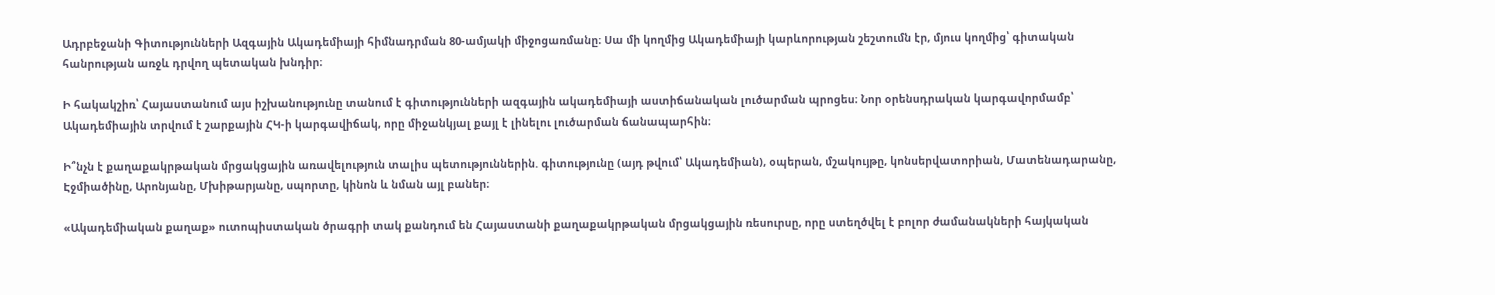Ադրբեջանի Գիտությունների Ազգային Ակադեմիայի հիմնադրման 80-ամյակի միջոցառմանը։ Սա մի կողմից Ակադեմիայի կարևորության շեշտումն էր, մյուս կողմից՝ գիտական հանրության առջև դրվող պետական խնդիր։

Ի հակակշիռ՝ Հայաստանում այս իշխանությունը տանում է գիտությունների ազգային ակադեմիայի աստիճանական լուծարման պրոցես։ Նոր օրենսդրական կարգավորմամբ՝ Ակադեմիային տրվում է շարքային ՀԿ-ի կարգավիճակ, որը միջանկյալ քայլ է լինելու լուծարման ճանապարհին։

Ի՞նչն է քաղաքակրթական մրցակցային առավելություն տալիս պետություններին. գիտությունը (այդ թվում՝ Ակադեմիան), օպերան, մշակույթը, կոնսերվատորիան, Մատենադարանը, Էջմիածինը, Արոնյանը, Մխիթարյանը, սպորտը, կինոն և նման այլ բաներ։

«Ակադեմիական քաղաք» ուտոպիստական ծրագրի տակ քանդում են Հայաստանի քաղաքակրթական մրցակցային ռեսուրսը, որը ստեղծվել է բոլոր ժամանակների հայկական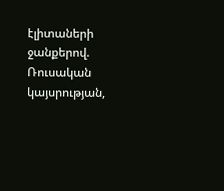էլիտաների ջանքերով. Ռուսական կայսրության,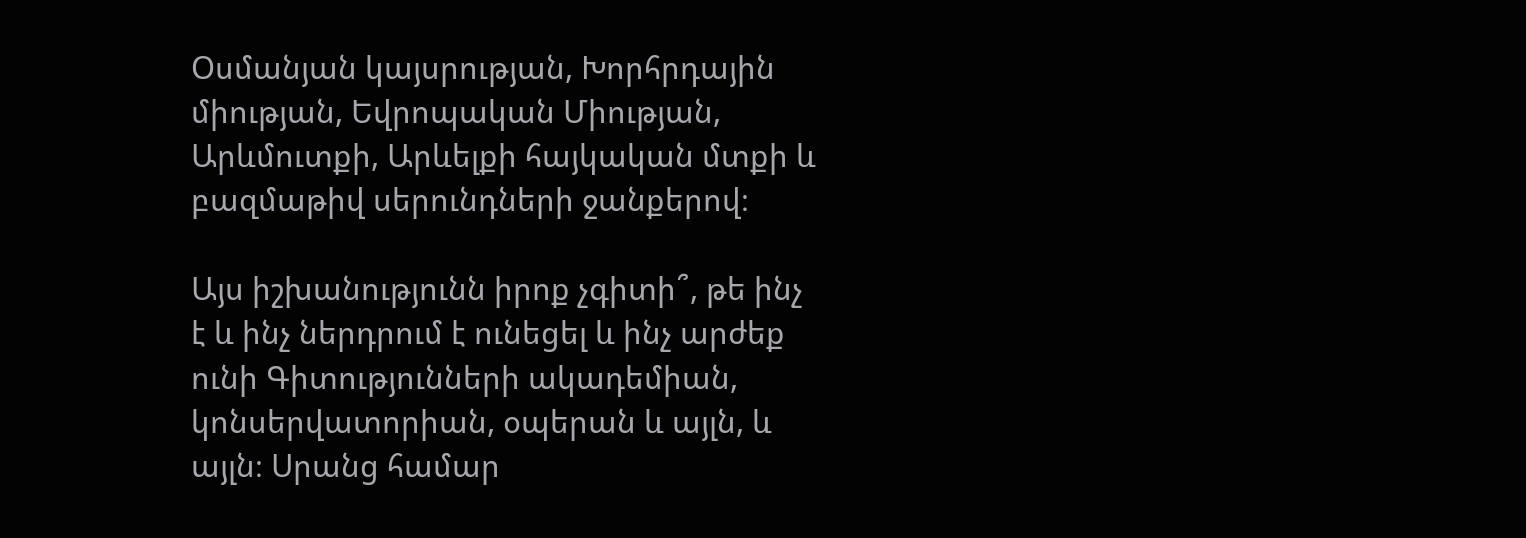Օսմանյան կայսրության, Խորհրդային միության, Եվրոպական Միության, Արևմուտքի, Արևելքի հայկական մտքի և բազմաթիվ սերունդների ջանքերով։

Այս իշխանությունն իրոք չգիտի՞, թե ինչ է և ինչ ներդրում է ունեցել և ինչ արժեք ունի Գիտությունների ակադեմիան, կոնսերվատորիան, օպերան և այլն, և այլն։ Սրանց համար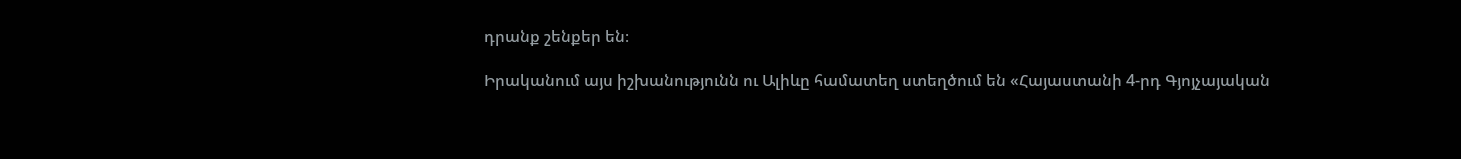դրանք շենքեր են։

Իրականում այս իշխանությունն ու Ալիևը համատեղ ստեղծում են «Հայաստանի 4-րդ Գյոյչայական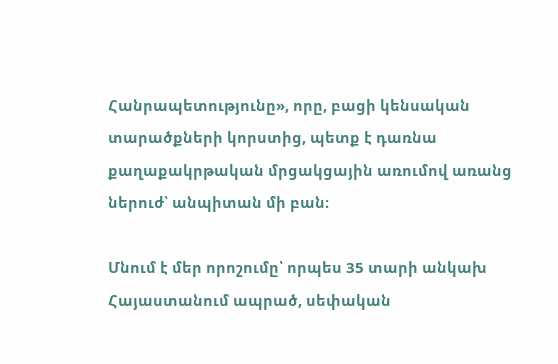Հանրապետությունը», որը, բացի կենսական տարածքների կորստից, պետք է դառնա քաղաքակրթական մրցակցային առումով առանց ներուժ՝ անպիտան մի բան։

Մնում է մեր որոշումը՝ որպես 35 տարի անկախ Հայաստանում ապրած, սեփական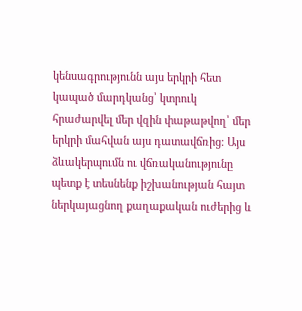կենսագրությունն այս երկրի հետ կապած մարդկանց՝ կտրուկ հրաժարվել մեր վզին փաթաթվող՝ մեր երկրի մահվան այս դատավճռից։ Այս ձևակերպումն ու վճռականությունը պետք է տեսնենք իշխանության հայտ ներկայացնող քաղաքական ուժերից և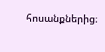հոսանքներից։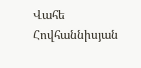Վահե Հովհաննիսյան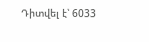Դիտվել է՝ 6033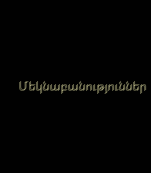Մեկնաբանություններ